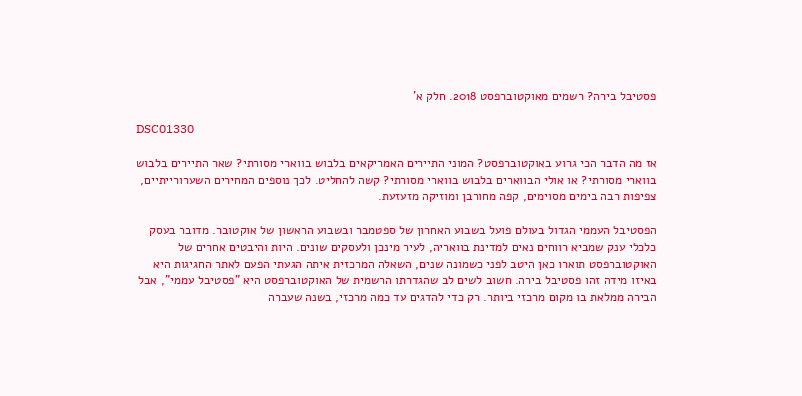פסטיבל בירה? רשמים מאוקטוברפסט 2018. חלק א'

DSC01330

אז מה הדבר הכי גרוע באוקטוברפסט? המוני התיירים האמריקאים בלבוש בווארי מסורתי? שאר התיירים בלבוש בווארי מסורתי? או אולי הבווארים בלבוש בווארי מסורתי? קשה להחליט. לכך נוספים המחירים השערורייתיים, צפיפות רבה בימים מסוימים, קפה מחורבן ומוזיקה מזעזעת.

הפסטיבל העממי הגדול בעולם פועל בשבוע האחרון של ספטמבר ובשבוע הראשון של אוקטובר. מדובר בעסק כלכלי ענק שמביא רווחים נאים למדינת בוואריה, לעיר מינכן ולעסקים שונים. היות והיבטים אחרים של האוקטוברפסט תוארו כאן היטב לפני כשמונה שנים, השאלה המרכזית איתה הגעתי הפעם לאתר החגיגות היא באיזו מידה זהו פסטיבל בירה. חשוב לשים לב שהגדרתו הרשמית של האוקטוברפסט היא "פסטיבל עממי", אבל הבירה ממלאת בו מקום מרכזי ביותר. רק כדי להדגים עד כמה מרכזי, בשנה שעברה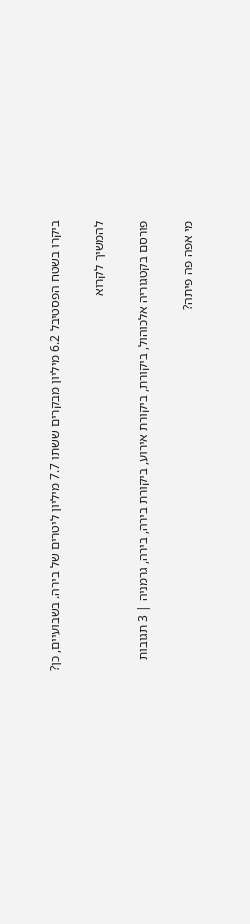ביקרו בשטח הפסטיבל 6.2 מיליון מבקרים ששתו 7.7 מיליון ליטרים של בירה. בשבועיים, כן?

להמשיך לקרוא

פורסם בקטגוריה אלכוהול, ביקורת, ביקורת אירוע, ביקורת בירה, בירה, גרמניה | 3 תגובות

מי אפה פה פיתה?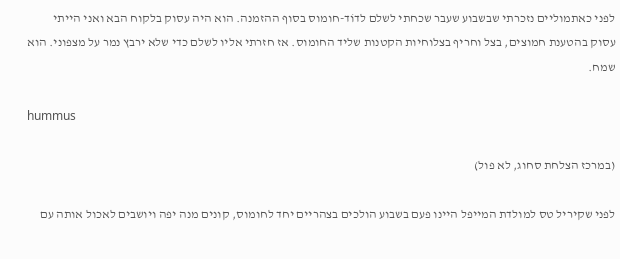לפני כאתמוליים נזכרתי שבשבוע שעבר שכחתי לשלם לדוֹד-חומוס בסוף ההזמנה. הוא היה עסוק בלקוח הבא ואני הייתי עסוק בהטענת חמוצים, בצל וחריף בצלוחיות הקטנות שליד החומוס. אז חזרתי אליו לשלם כדי שלא ירבץ נמר על מצפוני. הוא שמח.

hummus

(במרכז הצלחת סחוג, לא פול)

לפני שקיריל טס למולדת המייפל היינו פעם בשבוע הולכים בצהריים יחד לחומוס, קונים מנה יפה ויושבים לאכול אותה עם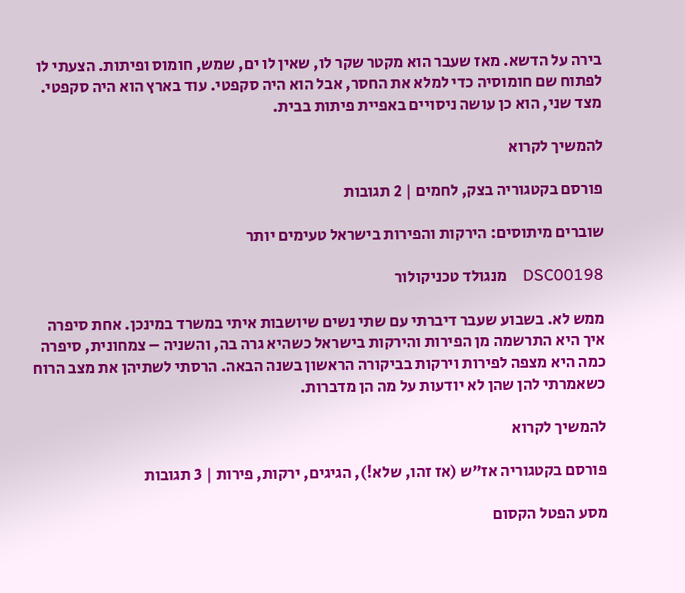בירה על הדשא. מאז שעבר הוא מקטר שקר לו, שאין לו ים, שמש, חומוס ופיתות. הצעתי לו לפתוח שם חומוסיה כדי למלא את החסר, אבל הוא היה סקפטי. עוד בארץ הוא היה סקפטי. מצד שני, הוא כן עושה ניסויים באפיית פיתות בבית.

להמשיך לקרוא

פורסם בקטגוריה בצק, לחמים | 2 תגובות

שוברים מיתוסים: הירקות והפירות בישראל טעימים יותר

DSC00198    מנגולד טכניקולור

ממש לא. בשבוע שעבר דיברתי עם שתי נשים שיושבות איתי במשרד במינכן. אחת סיפרה איך היא התרשמה מן הפירות והירקות בישראל כשהיא גרה בה, והשניה – צמחונית, סיפרה כמה היא מצפה לפירות וירקות בביקורה הראשון בשנה הבאה. הרסתי לשתיהן את מצב הרוח כשאמרתי להן שהן לא יודעות על מה הן מדברות.

להמשיך לקרוא

פורסם בקטגוריה אז"ש (אז זהו, שלא!), הגיגים, ירקות, פירות | 3 תגובות

מסע הפטל הקסום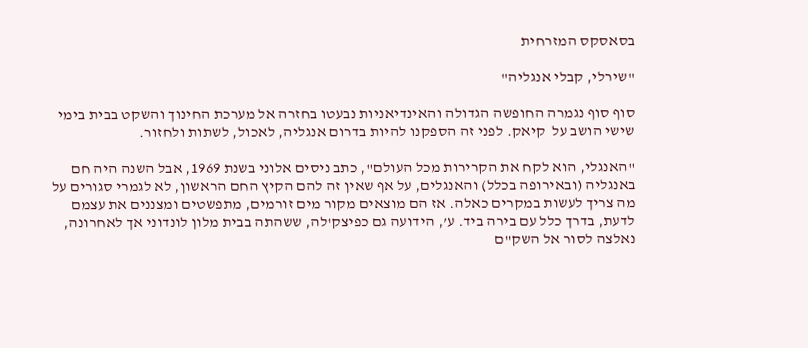בסאסקס המזרחית

"שירלי, קבלי אנגליה"

סוף סוף נגמרה החופשה הגדולה והאינדיאניות נבעטו בחזרה אל מערכת החינוך והשקט בבית בימי שישי הושב על  קיאק. לפני זה הספקנו להיות בדרום אנגליה, לאכול, לשתות ולחזור.

"האנגלי, הוא לקח את הקרירות מכל העולם", כתב ניסים אלוני בשנת 1969, אבל השנה היה חם באנגליה (ובאירופה בכלל) והאנגלים, על אף שאין זה להם הקיץ החם הראשון, לא לגמרי סגורים על מה צריך לעשות במקרים כאלה. אז הם מוצאים מקור מים זורמים, מתפשטים ומצננים את עצמם לדעת, בדרך כלל עם בירה ביד. ע’, הידועה גם כפיצק'לה, ששהתה בבית מלון לונדוני אך לאחרונה, נאלצה לסור אל השק"ם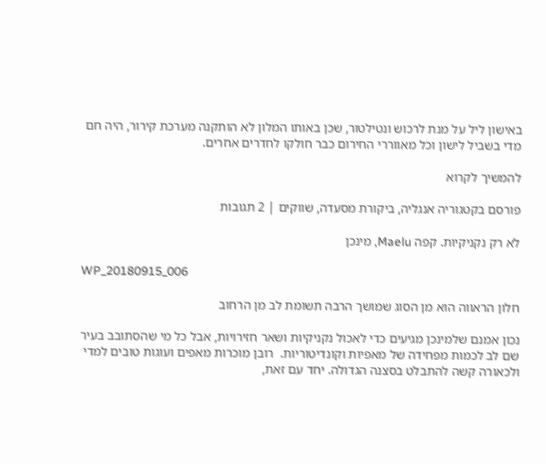באישון ליל על מנת לרכוש ונטילטור, שכן באותו המלון לא הותקנה מערכת קירור, היה חם מדי בשביל לישון וכל מאווררי החירום כבר חולקו לחדרים אחרים.

להמשיך לקרוא

פורסם בקטגוריה אנגליה, ביקורת מסעדה, שווקים | 2 תגובות

לא רק נקניקיות. קפה Maelu, מינכן

WP_20180915_006

חלון הראווה הוא מן הסוג שמושך הרבה תשומת לב מן הרחוב

נכון אמנם שלמינכן מגיעים כדי לאכול נקניקיות ושאר חזירויות, אבל כל מי שהסתובב בעיר שם לב לכמות מפחידה של מאפיות וקונדיטוריות.  רובן מוכרות מאפים ועוגות טובים למדי ולכאורה קשה להתבלט בסצנה הגדולה. יחד עם זאת,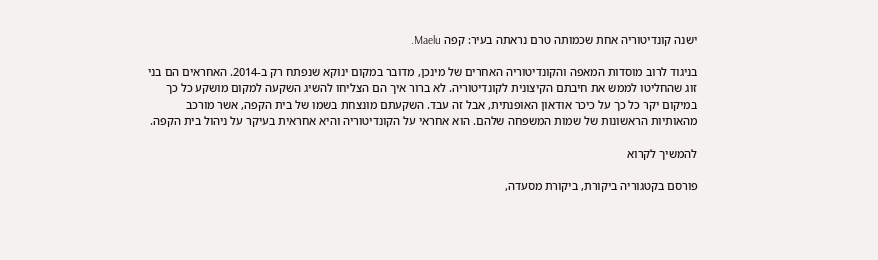ישנה קונדיטוריה אחת שכמותה טרם נראתה בעיר: קפה Maelu.

בניגוד לרוב מוסדות המאפה והקונדיטוריה האחרים של מינכן, מדובר במקום ינוקא שנפתח רק ב-2014. האחראים הם בני זוג שהחליטו לממש את חיבתם הקיצונית לקונדיטוריה. לא ברור איך הם הצליחו להשיג השקעה למקום מושקע כל כך במיקום יקר כל כך על כיכר אודאון האופנתית, אבל זה עבד. השקעתם מונצחת בשמו של בית הקפה, אשר מורכב מהאותיות הראשונות של שמות המשפחה שלהם. הוא אחראי על הקונדיטוריה והיא אחראית בעיקר על ניהול בית הקפה.

להמשיך לקרוא

פורסם בקטגוריה ביקורת, ביקורת מסעדה,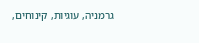גרמניה, עוגיות, קינוחים,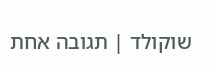שוקולד | תגובה אחת